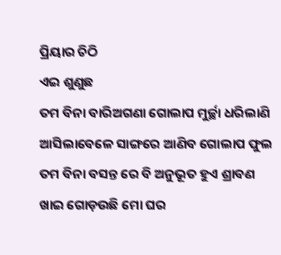ପ୍ରିୟାର ଚିଠି
ଏଇ ଶୁଣୁଛ
ତମ ବିନା ବାରିଅଗଣା ଗୋଲାପ ମୁର୍ଚ୍ଛା ଧରିଲାଣି
ଆସିଲାବେଳେ ସାଙ୍ଗରେ ଆଣିବ ଗୋଲାପ ଫୁଲ
ତମ ବିନା ବସନ୍ତ ରେ ବି ଅନୁଭୂତ ହୁଏ ଶ୍ରାବଣ
ଖାଇ ଗୋଡ଼ଉଛି ମୋ ଘର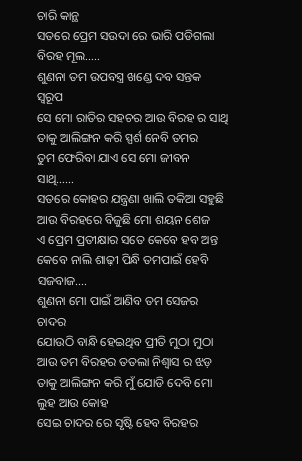ଚାରି କାନ୍ଥ
ସତରେ ପ୍ରେମ ସଉଦା ରେ ଭାରି ପଡିଗଲା ବିରହ ମୂଲ…..
ଶୁଣନା ତମ ଉପବସ୍ତ୍ର ଖଣ୍ଡେ ଦବ ସନ୍ତକ ସ୍ୱରୂପ
ସେ ମୋ ରାତିର ସହଚର ଆଉ ବିରହ ର ସାଥି
ତାକୁ ଆଲିଙ୍ଗନ କରି ସ୍ପର୍ଶ ନେବି ତମର
ତୁମ ଫେରିବା ଯାଏ ସେ ମୋ ଜୀବନ ସାଥି……
ସତରେ କୋହର ଯନ୍ତ୍ରଣା ଖାଲି ତକିଆ ସହୁଛି
ଆଉ ବିରହରେ ବିଜୁଛି ମୋ ଶୟନ ଶେଜ
ଏ ପ୍ରେମ ପ୍ରତୀକ୍ଷାର ସତେ କେବେ ହବ ଅନ୍ତ
କେବେ ନାଲି ଶାଢ଼ୀ ପିନ୍ଧି ତମପାଇଁ ହେବି ସଜବାଜ….
ଶୁଣନା ମୋ ପାଇଁ ଆଣିବ ତମ ସେଜର ଚାଦର
ଯୋଉଠି ବାନ୍ଧି ହେଇଥିବ ପ୍ରୀତି ମୁଠା ମୁଠା
ଆଉ ତମ ବିରହର ତତଲା ନିଶ୍ୱାସ ର ଝଡ଼
ତାକୁ ଆଲିଙ୍ଗନ କରି ମୁଁ ଯୋଡି ଦେବି ମୋ ଲୁହ ଆଉ କୋହ
ସେଇ ଚାଦର ରେ ସୃଷ୍ଟି ହେବ ବିରହର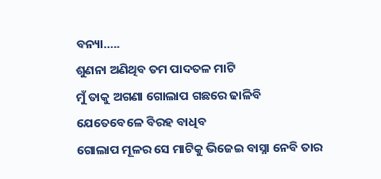ବନ୍ୟା…..
ଶୁଣନା ଅଣିଥିବ ତମ ପାଦତଳ ମାଟି
ମୁଁ ତାକୁ ଅଗଣା ଗୋଲାପ ଗଛରେ ଢାଳିବି
ଯେତେବେଳେ ବିରହ ବାଧିବ
ଗୋଲାପ ମୂଳର ସେ ମାଟିକୁ ଭିଜେଇ ବାସ୍ନା ନେବି ତାର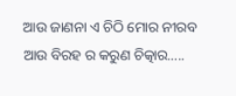ଆଉ ଜାଣନା ଏ ଚିଠି ମୋର ନୀରବ ଆଉ ବିରହ ର କରୁଣ ଚିତ୍କାର…..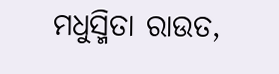ମଧୁସ୍ମିତା ରାଉତ,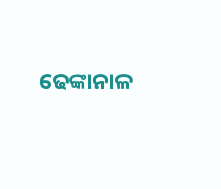ଢେଙ୍କାନାଳ